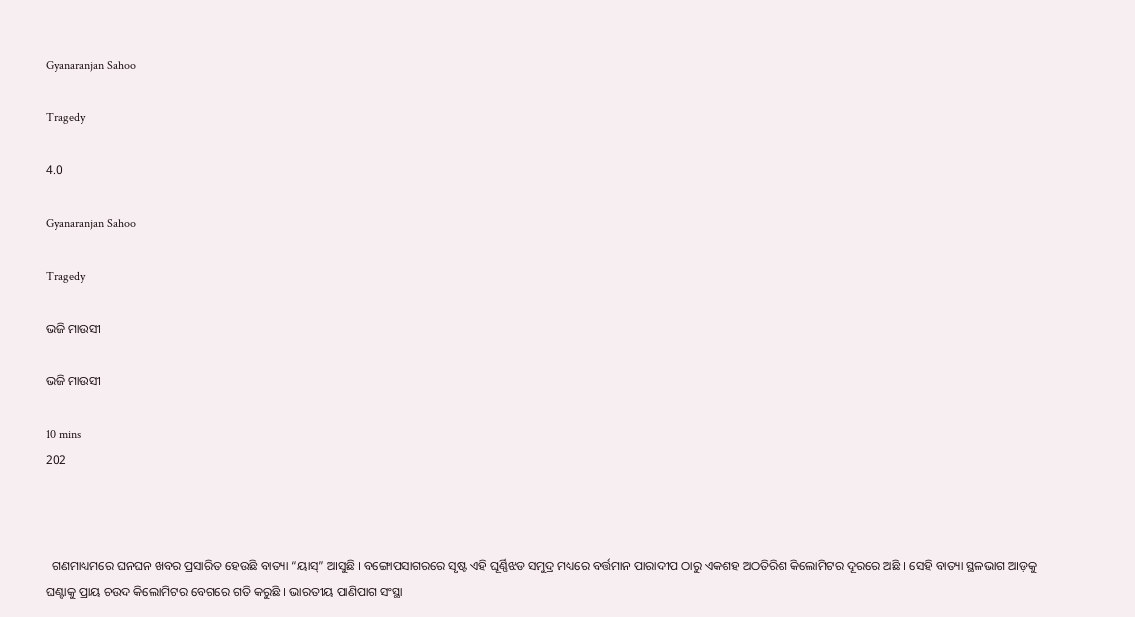Gyanaranjan Sahoo

Tragedy

4.0

Gyanaranjan Sahoo

Tragedy

ଭଜି ମାଉସୀ

ଭଜି ମାଉସୀ

10 mins
202



  ଗଣମାଧ୍ୟମରେ ଘନଘନ ଖବର ପ୍ରସାରିତ ହେଉଛି ବାତ୍ୟା “ୟାସ୍” ଆସୁଛି । ବଙ୍ଗୋପସାଗରରେ ସୃଷ୍ଟ ଏହି ଘୂର୍ଣ୍ଣିଝଡ ସମୁଦ୍ର ମଧ୍ୟରେ ବର୍ତ୍ତମାନ ପାରାଦୀପ ଠାରୁ ଏକଶହ ଅଠତିରିଶ କିଲୋମିଟର ଦୂରରେ ଅଛି । ସେହି ବାତ୍ୟା ସ୍ଥଳଭାଗ ଆଡ଼କୁ ଘଣ୍ଟାକୁ ପ୍ରାୟ ଚଉଦ କିଲୋମିଟର ବେଗରେ ଗତି କରୁଛି । ଭାରତୀୟ ପାଣିପାଗ ସଂସ୍ଥା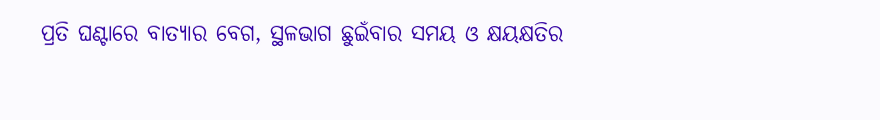ପ୍ରତି ଘଣ୍ଟାରେ ବାତ୍ୟାର ବେଗ, ସ୍ଥଳଭାଗ ଛୁଇଁବାର ସମୟ ଓ କ୍ଷୟକ୍ଷତିର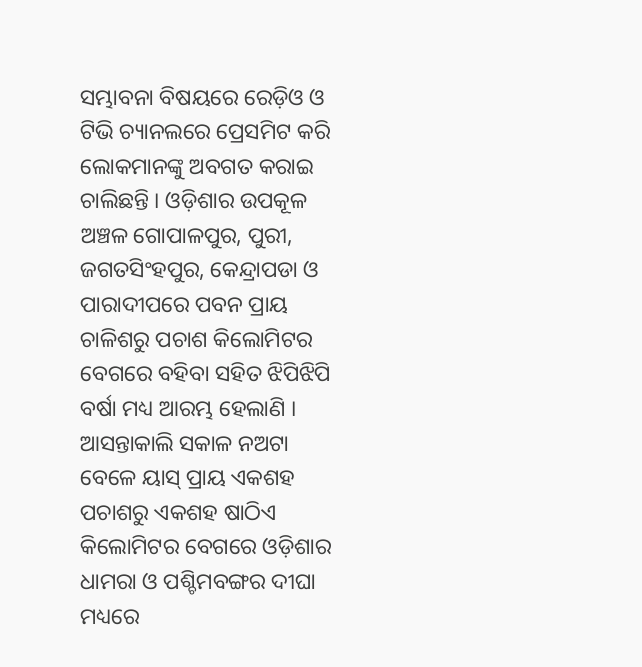ସମ୍ଭାବନା ବିଷୟରେ ରେଡ଼ିଓ ଓ ଟିଭି ଚ୍ୟାନଲରେ ପ୍ରେସମିଟ କରି ଲୋକମାନଙ୍କୁ ଅବଗତ କରାଇ ଚାଲିଛନ୍ତି । ଓଡ଼ିଶାର ଉପକୂଳ ଅଞ୍ଚଳ ଗୋପାଳପୁର, ପୁରୀ, ଜଗତସିଂହପୁର, କେନ୍ଦ୍ରାପଡା ଓ ପାରାଦୀପରେ ପବନ ପ୍ରାୟ ଚାଳିଶରୁ ପଚାଶ କିଲୋମିଟର ବେଗରେ ବହିବା ସହିତ ଝିପିଝିପି ବର୍ଷା ମଧ୍ୟ ଆରମ୍ଭ ହେଲାଣି । ଆସନ୍ତାକାଲି ସକାଳ ନଅଟା ବେଳେ ୟାସ୍ ପ୍ରାୟ ଏକଶହ ପଚାଶରୁ ଏକଶହ ଷାଠିଏ କିଲୋମିଟର ବେଗରେ ଓଡ଼ିଶାର ଧାମରା ଓ ପଶ୍ଚିମବଙ୍ଗର ଦୀଘା ମଧ୍ୟରେ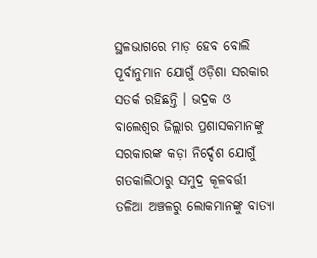ସ୍ଥଳଭାଗରେ ମାଡ଼ ହେବ ବୋଲି ପୂର୍ବାନୁମାନ ଯୋଗୁଁ ଓଡ଼ିଶା ସରକାର ସତର୍କ ରହିଛନ୍ତି । ଭଦ୍ରକ ଓ ବାଲେଶ୍ଵର ଜିଲ୍ଲାର ପ୍ରଶାସକମାନଙ୍କୁ ସରକାରଙ୍କ କଡ଼ା ନିର୍ଦ୍ଦେଶ ଯୋଗୁଁ ଗତକାଲିଠାରୁ ସମୁଦ୍ର କୂଳବର୍ତ୍ତୀ ତଳିଆ ଅଞ୍ଚଳରୁ ଲୋକମାନଙ୍କୁ ବାତ୍ୟା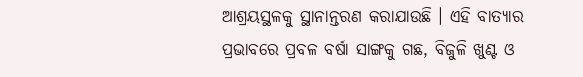ଆଶ୍ରୟସ୍ଥଳକୁ ସ୍ଥାନାନ୍ତରଣ କରାଯାଉଛି । ଏହି ବାତ୍ୟାର ପ୍ରଭାବରେ ପ୍ରବଳ ବର୍ଷା ସାଙ୍ଗକୁ ଗଛ, ବିଜୁଳି ଖୁଣ୍ଟ ଓ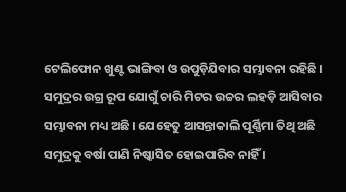ଟେଲିଫୋନ ଖୁଣ୍ଟ ଭାଙ୍ଗିବା ଓ ଉପୁଡ଼ିଯିବାର ସମ୍ଭାବନା ରହିଛି । ସମୁଦ୍ରର ଉଗ୍ର ରୂପ ଯୋଗୁଁ ଚାରି ମିଟର ଉଚ୍ଚର ଲହଡ଼ି ଆସିବାର ସମ୍ଭାବନା ମଧ୍ୟ ଅଛି । ଯେହେତୁ ଆସନ୍ତାକାଲି ପୂର୍ଣ୍ଣିମା ତିଥି ଅଛି ସମୁଦ୍ରକୁ ବର୍ଷା ପାଣି ନିଷ୍କାସିତ ହୋଇପାରିବ ନାହିଁ ।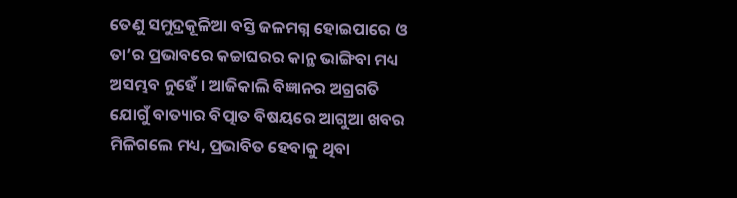ତେଣୁ ସମୁଦ୍ରକୂଳିଆ ବସ୍ତି ଜଳମଗ୍ନ ହୋଇପାରେ ଓ ତା’ର ପ୍ରଭାବରେ କଚ୍ଚାଘରର କାନ୍ଥ ଭାଙ୍ଗିବା ମଧ୍ୟ ଅସମ୍ଭବ ନୁହେଁ । ଆଜିକାଲି ବିଜ୍ଞାନର ଅଗ୍ରଗତି ଯୋଗୁଁ ବାତ୍ୟାର ବିତ୍ପାତ ବିଷୟରେ ଆଗୁଆ ଖବର ମିଳିଗଲେ ମଧ୍ୟ, ପ୍ରଭାବିତ ହେବାକୁ ଥିବା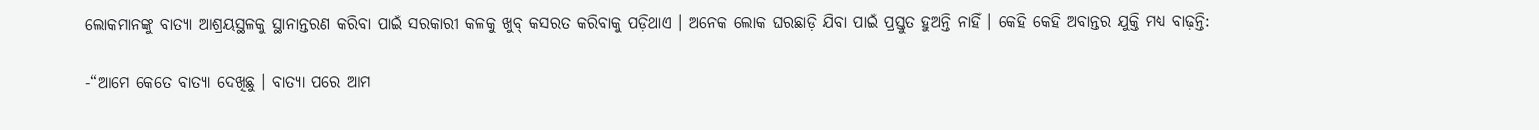ଲୋକମାନଙ୍କୁ ବାତ୍ୟା ଆଶ୍ରୟସ୍ଥଳକୁ ସ୍ଥାନାନ୍ତରଣ କରିବା ପାଇଁ ସରକାରୀ କଳକୁ ଖୁବ୍ କସରତ କରିବାକୁ ପଡ଼ିଥାଏ । ଅନେକ ଲୋକ ଘରଛାଡ଼ି ଯିବା ପାଇଁ ପ୍ରସ୍ତୁତ ହୁଅନ୍ତି ନାହିଁ । କେହି କେହି ଅବାନ୍ତର ଯୁକ୍ତି ମଧ୍ୟ ବାଢ଼ନ୍ତି:

-“ଆମେ କେତେ ବାତ୍ୟା ଦେଖିଛୁ । ବାତ୍ୟା ପରେ ଆମ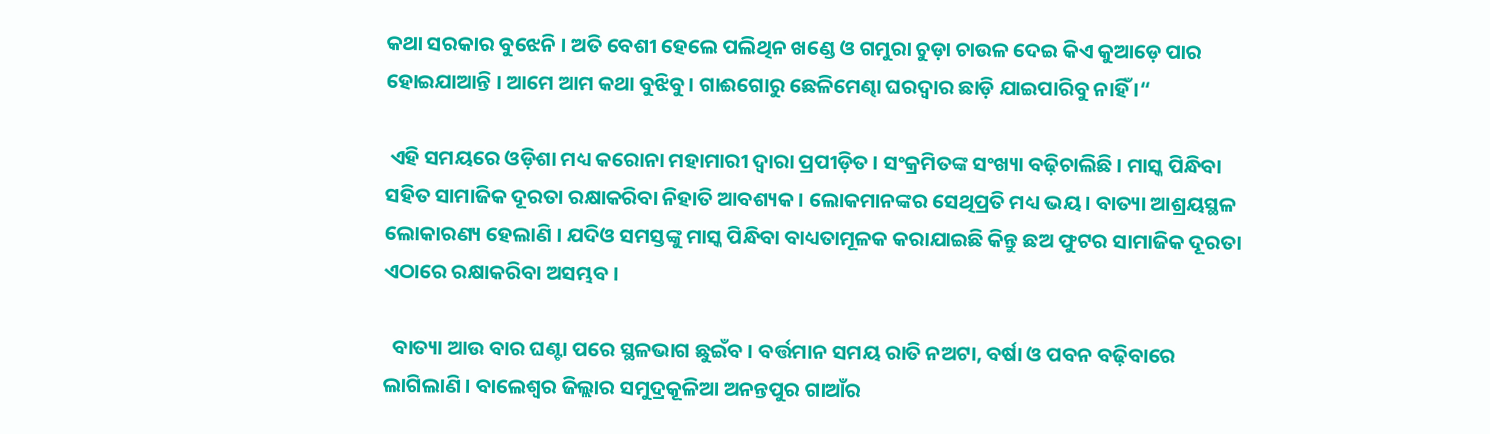କଥା ସରକାର ବୁଝେନି । ଅତି ବେଶୀ ହେଲେ ପଲିଥିନ ଖଣ୍ଡେ ଓ ଗମୁରା ଚୁଡ଼ା ଚାଉଳ ଦେଇ କିଏ କୁଆଡ଼େ ପାର ହୋଇଯାଆନ୍ତି । ଆମେ ଆମ କଥା ବୁଝିବୁ । ଗାଈଗୋରୁ ଛେଳିମେଣ୍ଢା ଘରଦ୍ୱାର ଛାଡ଼ି ଯାଇପାରିବୁ ନାହିଁ ।“

 ଏହି ସମୟରେ ଓଡ଼ିଶା ମଧ୍ୟ କରୋନା ମହାମାରୀ ଦ୍ୱାରା ପ୍ରପୀଡ଼ିତ । ସଂକ୍ରମିତଙ୍କ ସଂଖ୍ୟା ବଢ଼ିଚାଲିଛି । ମାସ୍କ ପିନ୍ଧିବା ସହିତ ସାମାଜିକ ଦୂରତା ରକ୍ଷାକରିବା ନିହାତି ଆବଶ୍ୟକ । ଲୋକମାନଙ୍କର ସେଥିପ୍ରତି ମଧ୍ୟ ଭୟ । ବାତ୍ୟା ଆଶ୍ରୟସ୍ଥଳ ଲୋକାରଣ୍ୟ ହେଲାଣି । ଯଦିଓ ସମସ୍ତଙ୍କୁ ମାସ୍କ ପିନ୍ଧିବା ବାଧ୍ୟତାମୂଳକ କରାଯାଇଛି କିନ୍ତୁ ଛଅ ଫୁଟର ସାମାଜିକ ଦୂରତା ଏଠାରେ ରକ୍ଷାକରିବା ଅସମ୍ଭବ ।

  ବାତ୍ୟା ଆଉ ବାର ଘଣ୍ଟା ପରେ ସ୍ଥଳଭାଗ ଛୁଇଁବ । ବର୍ତ୍ତମାନ ସମୟ ରାତି ନଅଟା, ବର୍ଷା ଓ ପବନ ବଢ଼ିବାରେ ଲାଗିଲାଣି । ବାଲେଶ୍ଵର ଜିଲ୍ଲାର ସମୁଦ୍ରକୂଳିଆ ଅନନ୍ତପୁର ଗାଆଁର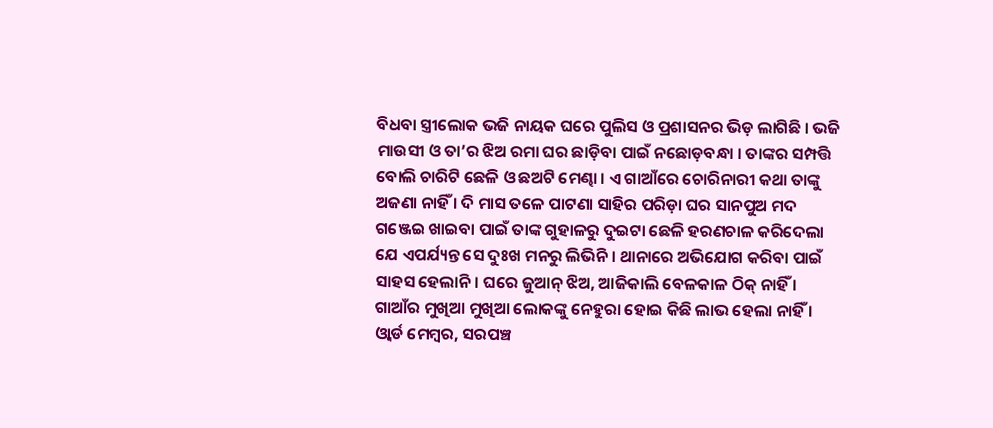ବିଧବା ସ୍ତ୍ରୀଲୋକ ଭଜି ନାୟକ ଘରେ ପୁଲିସ ଓ ପ୍ରଶାସନର ଭିଡ଼ ଲାଗିଛି । ଭଜି ମାଉସୀ ଓ ତା’ର ଝିଅ ରମା ଘର ଛାଡ଼ିବା ପାଇଁ ନଛୋଡ଼ବନ୍ଧା । ତାଙ୍କର ସମ୍ପତ୍ତି ବୋଲି ଚାରିଟି ଛେଳି ଓ ଛଅଟି ମେଣ୍ଢା । ଏ ଗାଆଁରେ ଚୋରିନାରୀ କଥା ତାଙ୍କୁ ଅଜଣା ନାହିଁ । ଦି ମାସ ତଳେ ପାଟଣା ସାହିର ପରିଡ଼ା ଘର ସାନପୁଅ ମଦ ଗଞ୍ଜେଇ ଖାଇବା ପାଇଁ ତାଙ୍କ ଗୁହାଳରୁ ଦୁଇଟା ଛେଳି ହରଣଚାଳ କରିଦେଲା ଯେ ଏପର୍ଯ୍ୟନ୍ତ ସେ ଦୁଃଖ ମନରୁ ଲିଭିନି । ଥାନାରେ ଅଭିଯୋଗ କରିବା ପାଇଁ ସାହସ ହେଲାନି । ଘରେ ଜୁଆନ୍ ଝିଅ, ଆଜିକାଲି ବେଳକାଳ ଠିକ୍ ନାହିଁ । ଗାଆଁର ମୁଖିଆ ମୁଖିଆ ଲୋକଙ୍କୁ ନେହୁରା ହୋଇ କିଛି ଲାଭ ହେଲା ନାହିଁ । ଓ୍ୱାର୍ଡ ମେମ୍ବର, ସରପଞ୍ଚ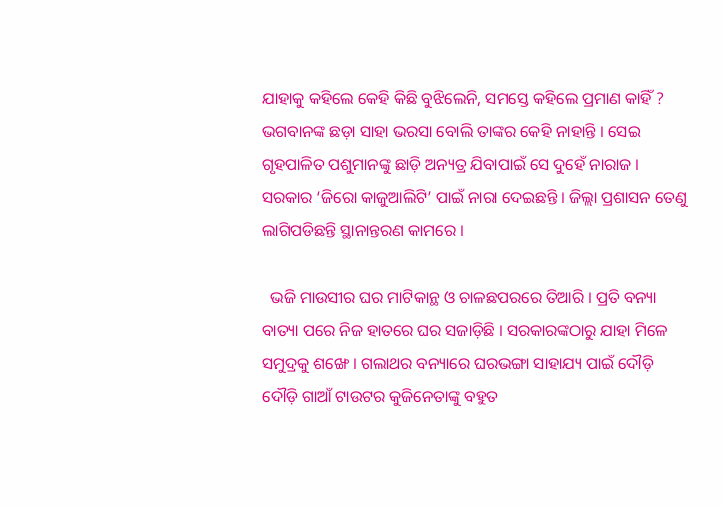ଯାହାକୁ କହିଲେ କେହି କିଛି ବୁଝିଲେନି, ସମସ୍ତେ କହିଲେ ପ୍ରମାଣ କାହିଁ ? ଭଗବାନଙ୍କ ଛଡ଼ା ସାହା ଭରସା ବୋଲି ତାଙ୍କର କେହି ନାହାନ୍ତି । ସେଇ ଗୃହପାଳିତ ପଶୁମାନଙ୍କୁ ଛାଡ଼ି ଅନ୍ୟତ୍ର ଯିବାପାଇଁ ସେ ଦୁହେଁ ନାରାଜ । ସରକାର ‘ଜିରୋ କାଜୁଆଲିଟି’ ପାଇଁ ନାରା ଦେଇଛନ୍ତି । ଜିଲ୍ଲା ପ୍ରଶାସନ ତେଣୁ ଲାଗିପଡିଛନ୍ତି ସ୍ଥାନାନ୍ତରଣ କାମରେ ।

  ଭଜି ମାଉସୀର ଘର ମାଟିକାନ୍ଥ ଓ ଚାଳଛପରରେ ତିଆରି । ପ୍ରତି ବନ୍ୟା ବାତ୍ୟା ପରେ ନିଜ ହାତରେ ଘର ସଜାଡ଼ିଛି । ସରକାରଙ୍କଠାରୁ ଯାହା ମିଳେ ସମୁଦ୍ରକୁ ଶଙ୍ଖେ । ଗଲାଥର ବନ୍ୟାରେ ଘରଭଙ୍ଗା ସାହାଯ୍ୟ ପାଇଁ ଦୌଡ଼ି ଦୌଡ଼ି ଗାଆଁ ଟାଉଟର କୁଜିନେତାଙ୍କୁ ବହୁତ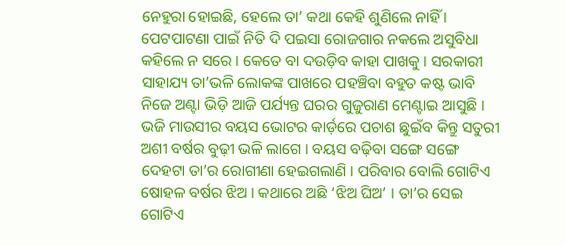ନେହୁରା ହୋଇଛି, ହେଲେ ତା’ କଥା କେହି ଶୁଣିଲେ ନାହିଁ । ପେଟପାଟଣା ପାଇଁ ନିତି ଦି ପଇସା ରୋଜଗାର ନକଲେ ଅସୁବିଧା କହିଲେ ନ ସରେ । କେତେ ବା ଦଉଡ଼ିବ କାହା ପାଖକୁ । ସରକାରୀ ସାହାଯ୍ୟ ତା’ଭଳି ଲୋକଙ୍କ ପାଖରେ ପହଞ୍ଚିବା ବହୁତ କଷ୍ଟ ଭାବି ନିଜେ ଅଣ୍ଟା ଭିଡ଼ି ଆଜି ପର୍ଯ୍ୟନ୍ତ ଘରର ଗୁଜୁରାଣ ମେଣ୍ଟାଇ ଆସୁଛି । ଭଜି ମାଉସୀର ବୟସ ଭୋଟର କାର୍ଡ଼ରେ ପଚାଶ ଛୁଇଁବ କିନ୍ତୁ ସତୁରୀ ଅଶୀ ବର୍ଷର ବୁଢ଼ୀ ଭଳି ଲାଗେ । ବୟସ ବଢ଼ିବା ସଙ୍ଗେ ସଙ୍ଗେ ଦେହଟା ତା’ର ରୋଗୀଣା ହେଇଗଲାଣି । ପରିବାର ବୋଲି ଗୋଟିଏ ଷୋହଳ ବର୍ଷର ଝିଅ । କଥାରେ ଅଛି ‘ଝିଅ ଘିଅ’ । ତା’ର ସେଇ ଗୋଟିଏ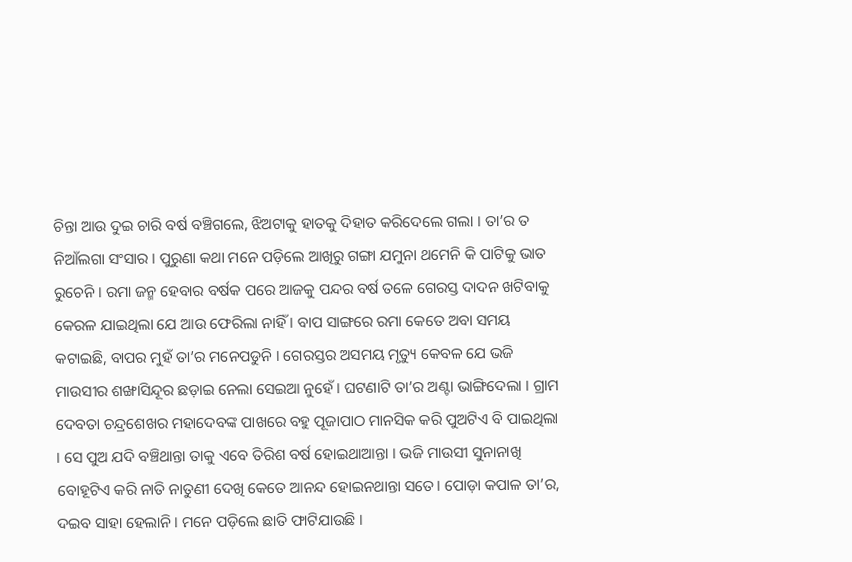ଚିନ୍ତା ଆଉ ଦୁଇ ଚାରି ବର୍ଷ ବଞ୍ଚିଗଲେ, ଝିଅଟାକୁ ହାତକୁ ଦିହାତ କରିଦେଲେ ଗଲା । ତା’ର ତ ନିଆଁଲଗା ସଂସାର । ପୁରୁଣା କଥା ମନେ ପଡ଼ିଲେ ଆଖିରୁ ଗଙ୍ଗା ଯମୁନା ଥମେନି କି ପାଟିକୁ ଭାତ ରୁଚେନି । ରମା ଜନ୍ମ ହେବାର ବର୍ଷକ ପରେ ଆଜକୁ ପନ୍ଦର ବର୍ଷ ତଳେ ଗେରସ୍ତ ଦାଦନ ଖଟିବାକୁ କେରଳ ଯାଇଥିଲା ଯେ ଆଉ ଫେରିଲା ନାହିଁ । ବାପ ସାଙ୍ଗରେ ରମା କେତେ ଅବା ସମୟ କଟାଇଛି, ବାପର ମୁହଁ ତା’ର ମନେପଡୁନି । ଗେରସ୍ତର ଅସମୟ ମୃତ୍ୟୁ କେବଳ ଯେ ଭଜି ମାଉସୀର ଶଙ୍ଖାସିନ୍ଦୂର ଛଡ଼ାଇ ନେଲା ସେଇଆ ନୁହେଁ। ଘଟଣାଟି ତା’ର ଅଣ୍ଟା ଭାଙ୍ଗିଦେଲା । ଗ୍ରାମ ଦେବତା ଚନ୍ଦ୍ରଶେଖର ମହାଦେବଙ୍କ ପାଖରେ ବହୁ ପୂଜାପାଠ ମାନସିକ କରି ପୁଅଟିଏ ବି ପାଇଥିଲା । ସେ ପୁଅ ଯଦି ବଞ୍ଚିଥାନ୍ତା ତାକୁ ଏବେ ତିରିଶ ବର୍ଷ ହୋଇଥାଆନ୍ତା । ଭଜି ମାଉସୀ ସୁନାନାଖି ବୋହୂଟିଏ କରି ନାତି ନାତୁଣୀ ଦେଖି କେତେ ଆନନ୍ଦ ହୋଇନଥାନ୍ତା ସତେ। ପୋଡ଼ା କପାଳ ତା’ର, ଦଇବ ସାହା ହେଲାନି । ମନେ ପଡ଼ିଲେ ଛାତି ଫାଟିଯାଉଛି ।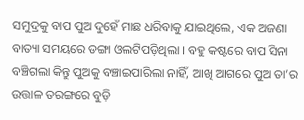ସମୁଦ୍ରକୁ ବାପ ପୁଅ ଦୁହେଁ ମାଛ ଧରିବାକୁ ଯାଇଥିଲେ, ଏକ ଅଜଣା ବାତ୍ୟା ସମୟରେ ଡଙ୍ଗା ଓଲଟିପଡ଼ିଥିଲା । ବହୁ କଷ୍ଟରେ ବାପ ସିନା ବଞ୍ଚିଗଲା କିନ୍ତୁ ପୁଅକୁ ବଞ୍ଚାଇପାରିଲା ନାହିଁ, ଆଖି ଆଗରେ ପୁଅ ତା’ର ଉତ୍ତାଳ ତରଙ୍ଗରେ ବୁଡ଼ି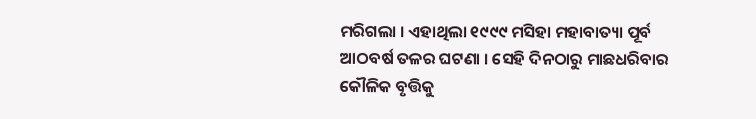ମରିଗଲା । ଏହାଥିଲା ୧୯୯୯ ମସିହା ମହାବାତ୍ୟା ପୂର୍ବ ଆଠବର୍ଷ ତଳର ଘଟଣା । ସେହି ଦିନଠାରୁ ମାଛଧରିବାର କୌଳିକ ବୃତ୍ତିକୁ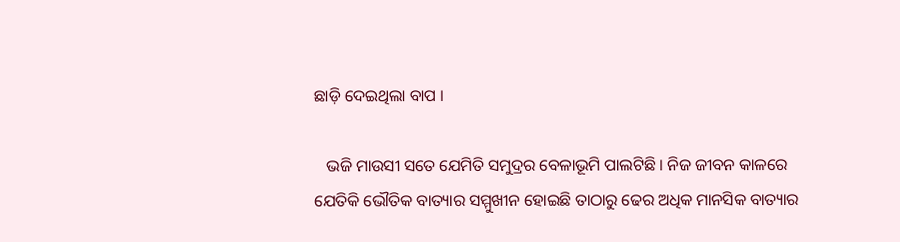ଛାଡ଼ି ଦେଇଥିଲା ବାପ ।

   ଭଜି ମାଉସୀ ସତେ ଯେମିତି ସମୁଦ୍ରର ବେଳାଭୂମି ପାଲଟିଛି । ନିଜ ଜୀବନ କାଳରେ ଯେତିକି ଭୌତିକ ବାତ୍ୟାର ସମ୍ମୁଖୀନ ହୋଇଛି ତାଠାରୁ ଢେର ଅଧିକ ମାନସିକ ବାତ୍ୟାର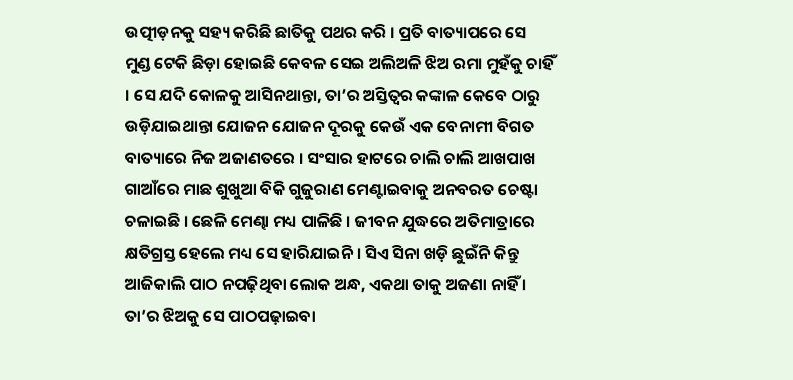ଉତ୍ପୀଡ଼ନକୁ ସହ୍ୟ କରିଛି ଛାତିକୁ ପଥର କରି । ପ୍ରତି ବାତ୍ୟାପରେ ସେ ମୁଣ୍ଡ ଟେକି ଛିଡ଼ା ହୋଇଛି କେବଳ ସେଇ ଅଲିଅଳି ଝିଅ ରମା ମୁହଁକୁ ଚାହିଁ । ସେ ଯଦି କୋଳକୁ ଆସିନଥାନ୍ତା, ତା’ର ଅସ୍ତିତ୍ୱର କଙ୍କାଳ କେବେ ଠାରୁ ଉଡ଼ିଯାଇଥାନ୍ତା ଯୋଜନ ଯୋଜନ ଦୂରକୁ କେଉଁ ଏକ ବେନାମୀ ବିଗତ ବାତ୍ୟାରେ ନିଜ ଅଜାଣତରେ । ସଂସାର ହାଟରେ ଚାଲି ଚାଲି ଆଖପାଖ ଗାଆଁରେ ମାଛ ଶୁଖୁଆ ବିକି ଗୁଜୁରାଣ ମେଣ୍ଟାଇବାକୁ ଅନବରତ ଚେଷ୍ଟା ଚଳାଇଛି । ଛେଳି ମେଣ୍ଢା ମଧ୍ୟ ପାଳିଛି । ଜୀବନ ଯୁଦ୍ଧରେ ଅତିମାତ୍ରାରେ କ୍ଷତିଗ୍ରସ୍ତ ହେଲେ ମଧ୍ୟ ସେ ହାରିଯାଇନି । ସିଏ ସିନା ଖଡ଼ି ଛୁଇଁନି କିନ୍ତୁ ଆଜିକାଲି ପାଠ ନପଢ଼ିଥିବା ଲୋକ ଅନ୍ଧ, ଏକଥା ତାକୁ ଅଜଣା ନାହିଁ । ତା’ର ଝିଅକୁ ସେ ପାଠପଢ଼ାଇବା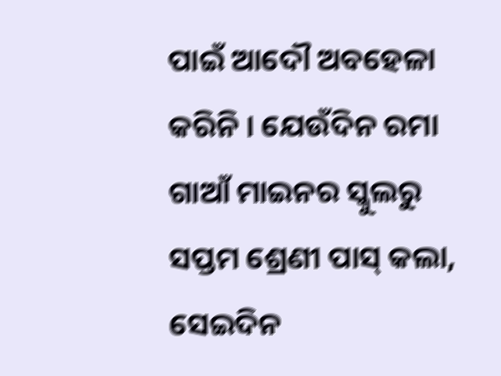ପାଇଁ ଆଦୌ ଅବହେଳା କରିନି । ଯେଉଁଦିନ ରମା ଗାଆଁ ମାଇନର ସ୍କୁଲରୁ ସପ୍ତମ ଶ୍ରେଣୀ ପାସ୍ କଲା, ସେଇଦିନ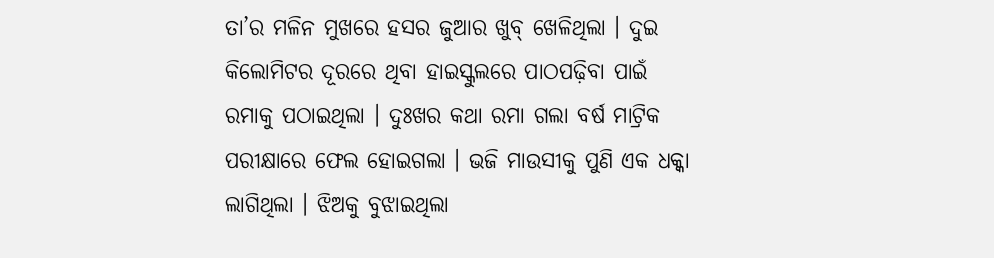ତା’ର ମଳିନ ମୁଖରେ ହସର ଜୁଆର ଖୁବ୍ ଖେଳିଥିଲା । ଦୁଇ କିଲୋମିଟର ଦୂରରେ ଥିବା ହାଇସ୍କୁଲରେ ପାଠପଢ଼ିବା ପାଇଁ ରମାକୁ ପଠାଇଥିଲା । ଦୁଃଖର କଥା ରମା ଗଲା ବର୍ଷ ମାଟ୍ରିକ ପରୀକ୍ଷାରେ ଫେଲ ହୋଇଗଲା । ଭଜି ମାଉସୀକୁ ପୁଣି ଏକ ଧକ୍କା ଲାଗିଥିଲା । ଝିଅକୁ ବୁଝାଇଥିଲା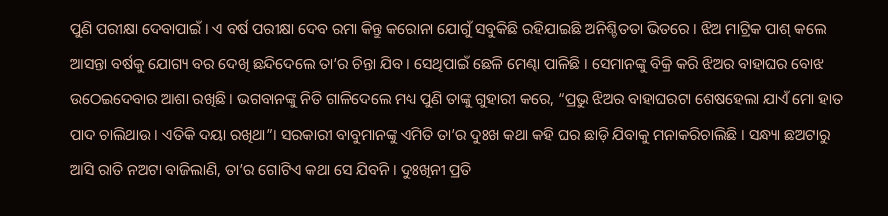ପୁଣି ପରୀକ୍ଷା ଦେବାପାଇଁ । ଏ ବର୍ଷ ପରୀକ୍ଷା ଦେବ ରମା କିନ୍ତୁ କରୋନା ଯୋଗୁଁ ସବୁକିଛି ରହିଯାଇଛି ଅନିଶ୍ଚିତତା ଭିତରେ । ଝିଅ ମାଟ୍ରିକ ପାଶ୍ କଲେ ଆସନ୍ତା ବର୍ଷକୁ ଯୋଗ୍ୟ ବର ଦେଖି ଛନ୍ଦିଦେଲେ ତା’ର ଚିନ୍ତା ଯିବ । ସେଥିପାଇଁ ଛେଳି ମେଣ୍ଢା ପାଳିଛି । ସେମାନଙ୍କୁ ବିକ୍ରି କରି ଝିଅର ବାହାଘର ବୋଝ ଉଠେଇଦେବାର ଆଶା ରଖିଛି । ଭଗବାନଙ୍କୁ ନିତି ଗାଳିଦେଲେ ମଧ୍ୟ ପୁଣି ତାଙ୍କୁ ଗୁହାରୀ କରେ, “ପ୍ରଭୁ ଝିଅର ବାହାଘରଟା ଶେଷହେଲା ଯାଏଁ ମୋ ହାତ ପାଦ ଚାଲିଥାଉ । ଏତିକି ଦୟା ରଖିଥା”। ସରକାରୀ ବାବୁମାନଙ୍କୁ ଏମିତି ତା’ର ଦୁଃଖ କଥା କହି ଘର ଛାଡ଼ି ଯିବାକୁ ମନାକରିଚାଲିଛି । ସନ୍ଧ୍ୟା ଛଅଟାରୁ ଆସି ରାତି ନଅଟା ବାଜିଲାଣି, ତା’ର ଗୋଟିଏ କଥା ସେ ଯିବନି । ଦୁଃଖିନୀ ପ୍ରତି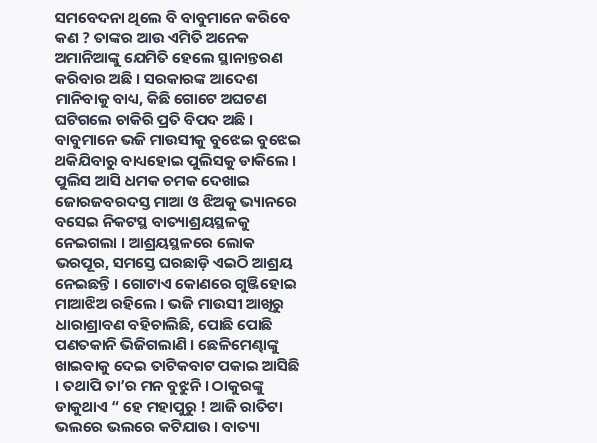ସମବେଦନା ଥିଲେ ବି ବାବୁମାନେ କରିବେ କଣ ? ତାଙ୍କର ଆଉ ଏମିତି ଅନେକ ଅମାନିଆଙ୍କୁ ଯେମିତି ହେଲେ ସ୍ଥାନାନ୍ତରଣ କରିବାର ଅଛି । ସରକାରଙ୍କ ଆଦେଶ ମାନିବାକୁ ବାଧ୍ୟ, କିଛି ଗୋଟେ ଅଘଟଣ ଘଟିଗଲେ ଚାକିରି ପ୍ରତି ବିପଦ ଅଛି । ବାବୁମାନେ ଭଜି ମାଉସୀକୁ ବୁଝେଇ ବୁଝେଇ ଥକିଯିବାରୁ ବାଧ୍ୟହୋଇ ପୁଲିସକୁ ଡାକିଲେ । ପୁଲିସ ଆସି ଧମକ ଚମକ ଦେଖାଇ ଜୋରଜବରଦସ୍ତ ମାଆ ଓ ଝିଅକୁ ଭ୍ୟାନରେ ବସେଇ ନିକଟସ୍ଥ ବାତ୍ୟାଶ୍ରୟସ୍ଥଳକୁ ନେଇଗଲା । ଆଶ୍ରୟସ୍ଥଳରେ ଲୋକ ଭରପୂର, ସମସ୍ତେ ଘରଛାଡ଼ି ଏଇଠି ଆଶ୍ରୟ ନେଇଛନ୍ତି । ଗୋଟାଏ କୋଣରେ ଗୁଞ୍ଜିହୋଇ ମାଆଝିଅ ରହିଲେ । ଭଜି ମାଉସୀ ଆଖିରୁ ଧାରାଶ୍ରାବଣ ବହିଚାଲିଛି, ପୋଛି ପୋଛି ପଣତକାନି ଭିଜିଗଲାଣି । ଛେଳିମେଣ୍ଢାଙ୍କୁ ଖାଇବାକୁ ଦେଇ ତାଟିକବାଟ ପକାଇ ଆସିଛି । ତଥାପି ତା’ର ମନ ବୁଝୁନି । ଠାକୁରଙ୍କୁ ଡାକୁଥାଏ “ ହେ ମହାପୁରୁ ! ଆଜି ରାତିଟା ଭଲରେ ଭଲରେ କଟିଯାଉ । ବାତ୍ୟା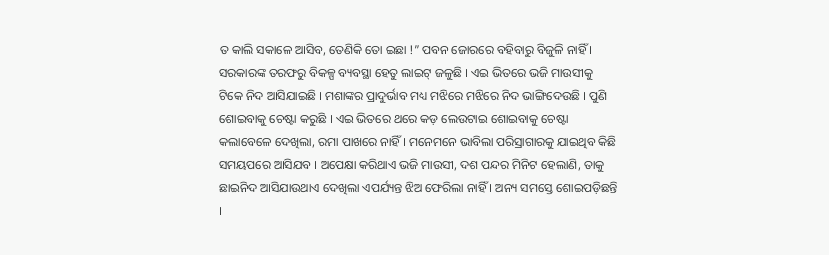ତ କାଲି ସକାଳେ ଆସିବ, ତେଣିକି ତୋ ଇଛା !” ପବନ ଜୋରରେ ବହିବାରୁ ବିଜୁଳି ନାହିଁ । ସରକାରଙ୍କ ତରଫରୁ ବିକଳ୍ପ ବ୍ୟବସ୍ଥା ହେତୁ ଲାଇଟ୍ ଜଳୁଛି । ଏଇ ଭିତରେ ଭଜି ମାଉସୀକୁ ଟିକେ ନିଦ ଆସିଯାଇଛି । ମଶାଙ୍କର ପ୍ରାଦୁର୍ଭାବ ମଧ୍ୟ ମଝିରେ ମଝିରେ ନିଦ ଭାଙ୍ଗିଦେଉଛି । ପୁଣି ଶୋଇବାକୁ ଚେଷ୍ଟା କରୁଛି । ଏଇ ଭିତରେ ଥରେ କଡ଼ ଲେଉଟାଇ ଶୋଇବାକୁ ଚେଷ୍ଟା କଲାବେଳେ ଦେଖିଲା, ରମା ପାଖରେ ନାହିଁ । ମନେମନେ ଭାବିଲା ପରିସ୍ରାଗାରକୁ ଯାଇଥିବ କିଛି ସମୟପରେ ଆସିଯବ । ଅପେକ୍ଷା କରିଥାଏ ଭଜି ମାଉସୀ, ଦଶ ପନ୍ଦର ମିନିଟ ହେଲାଣି, ତାକୁ ଛାଇନିଦ ଆସିଯାଉଥାଏ ଦେଖିଲା ଏପର୍ଯ୍ୟନ୍ତ ଝିଅ ଫେରିଲା ନାହିଁ । ଅନ୍ୟ ସମସ୍ତେ ଶୋଇପଡ଼ିଛନ୍ତି ।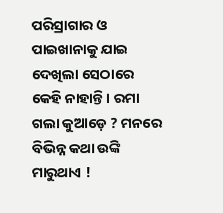ପରିସ୍ରାଗାର ଓ ପାଇଖାନାକୁ ଯାଇ ଦେଖିଲା ସେଠାରେ କେହି ନାହାନ୍ତି । ରମା ଗଲା କୁଆଡ଼େ ? ମନରେ ବିଭିନ୍ନ କଥା ଉଙ୍କି ମାରୁଥାଏ !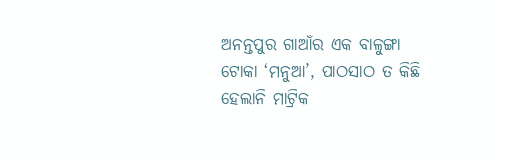ଅନନ୍ତପୁର ଗାଆଁର ଏକ ବାଳୁଙ୍ଗା ଟୋକା ‘ମନୁଆ’, ପାଠସାଠ ତ କିଛି ହେଲାନି ମାଟ୍ରିକ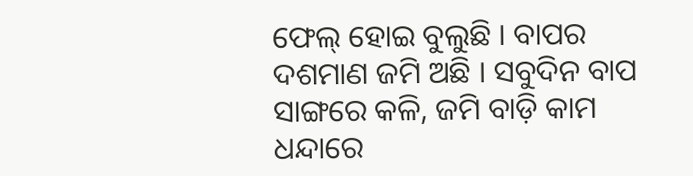ଫେଲ୍ ହୋଇ ବୁଲୁଛି । ବାପର ଦଶମାଣ ଜମି ଅଛି । ସବୁଦିନ ବାପ ସାଙ୍ଗରେ କଳି, ଜମି ବାଡ଼ି କାମ ଧନ୍ଦାରେ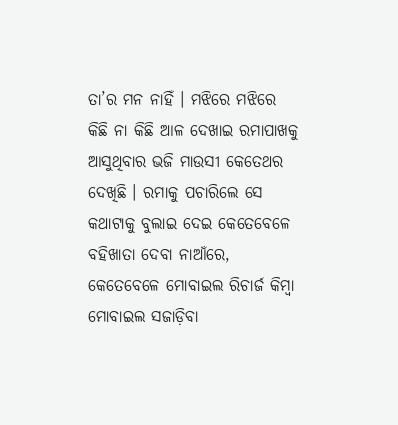ତା’ର ମନ ନାହିଁ । ମଝିରେ ମଝିରେ କିଛି ନା କିଛି ଆଳ ଦେଖାଇ ରମାପାଖକୁ ଆସୁଥିବାର ଭଜି ମାଉସୀ କେତେଥର ଦେଖିଛି । ରମାକୁ ପଚାରିଲେ ସେ କଥାଟାକୁ ବୁଲାଇ ଦେଇ କେତେବେଳେ ବହିଖାତା ଦେବା ନାଆଁରେ, କେତେବେଳେ ମୋବାଇଲ ରିଚାର୍ଜ କିମ୍ବା ମୋବାଇଲ ସଜାଡ଼ିବା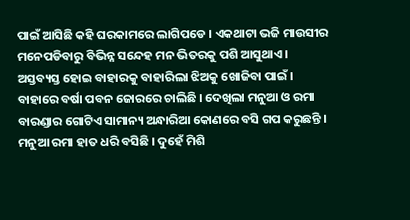ପାଇଁ ଆସିଛି କହି ଘରକାମରେ ଲାଗିପଡେ । ଏକଥାଟା ଭଜି ମାଉସୀର ମନେପଡିବାରୁ ବିଭିନ୍ନ ସନ୍ଦେହ ମନ ଭିତରକୁ ପଶି ଆସୁଥାଏ । ଅସ୍ତବ୍ୟସ୍ତ ହୋଇ ବାହାରକୁ ବାହାରିଲା ଝିଅକୁ ଖୋଜିବା ପାଇଁ । ବାହାରେ ବର୍ଷା ପବନ ଜୋରରେ ଚାଲିଛି । ଦେଖିଲା ମନୁଆ ଓ ରମା ବାରଣ୍ଡାର ଗୋଟିଏ ସାମାନ୍ୟ ଅନ୍ଧାରିଆ କୋଣରେ ବସି ଗପ କରୁଛନ୍ତି । ମନୁଆ ରମା ହାତ ଧରି ବସିଛି । ଦୁହେଁ ମିଶି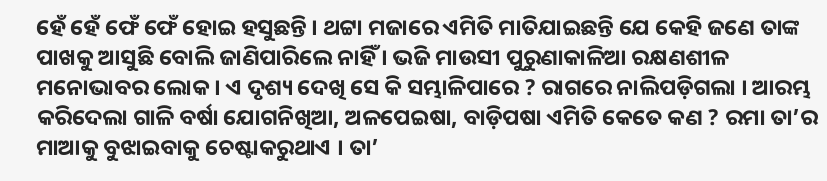ହେଁ ହେଁ ଫେଁ ଫେଁ ହୋଇ ହସୁଛନ୍ତି । ଥଟ୍ଟା ମଜାରେ ଏମିତି ମାତିଯାଇଛନ୍ତି ଯେ କେହି ଜଣେ ତାଙ୍କ ପାଖକୁ ଆସୁଛି ବୋଲି ଜାଣିପାରିଲେ ନାହିଁ । ଭଜି ମାଉସୀ ପୁରୁଣାକାଳିଆ ରକ୍ଷଣଶୀଳ ମନୋଭାବର ଲୋକ । ଏ ଦୃଶ୍ୟ ଦେଖି ସେ କି ସମ୍ଭାଳିପାରେ ? ରାଗରେ ନାଲିପଡ଼ିଗଲା । ଆରମ୍ଭ କରିଦେଲା ଗାଳି ବର୍ଷା ଯୋଗନିଖିଆ, ଅଳପେଇଷା, ବାଡ଼ିପଷା ଏମିତି କେତେ କଣ ? ରମା ତା’ର ମାଆକୁ ବୁଝାଇବାକୁ ଚେଷ୍ଟାକରୁଥାଏ । ତା’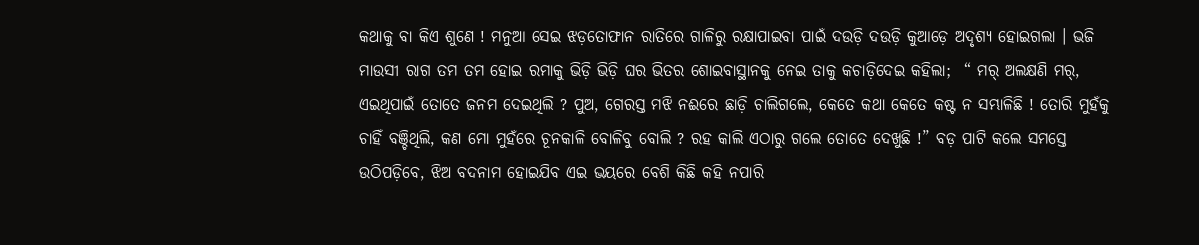କଥାକୁ ବା କିଏ ଶୁଣେ ! ମନୁଆ ସେଇ ଝଡ଼ତୋଫାନ ରାତିରେ ଗାଳିରୁ ରକ୍ଷାପାଇବା ପାଇଁ ଦଉଡ଼ି ଦଉଡ଼ି କୁଆଡ଼େ ଅଦୃଶ୍ୟ ହୋଇଗଲା । ଭଜି ମାଉସୀ ରାଗ ତମ ତମ ହୋଇ ରମାକୁ ଭିଡ଼ି ଭିଡ଼ି ଘର ଭିତର ଶୋଇବାସ୍ଥାନକୁ ନେଇ ତାକୁ କଚାଡ଼ିଦେଇ କହିଲା;  “ ମର୍ ଅଲକ୍ଷଣି ମର୍, ଏଇଥିପାଇଁ ତୋତେ ଜନମ ଦେଇଥିଲି ? ପୁଅ, ଗେରସ୍ତ ମଝି ନଈରେ ଛାଡ଼ି ଚାଲିଗଲେ, କେତେ କଥା କେତେ କଷ୍ଟ ନ ସମ୍ଭାଳିଛି ! ତୋରି ମୁହଁକୁ ଚାହିଁ ବଞ୍ଚିଥିଲି, କଣ ମୋ ମୁହଁରେ ଚୂନକାଳି ବୋଳିବୁ ବୋଲି ? ରହ କାଲି ଏଠାରୁ ଗଲେ ତୋତେ ଦେଖୁଛି !” ବଡ଼ ପାଟି କଲେ ସମସ୍ତେ ଉଠିପଡ଼ିବେ, ଝିଅ ବଦନାମ ହୋଇଯିବ ଏଇ ଭୟରେ ବେଶି କିଛି କହି ନପାରି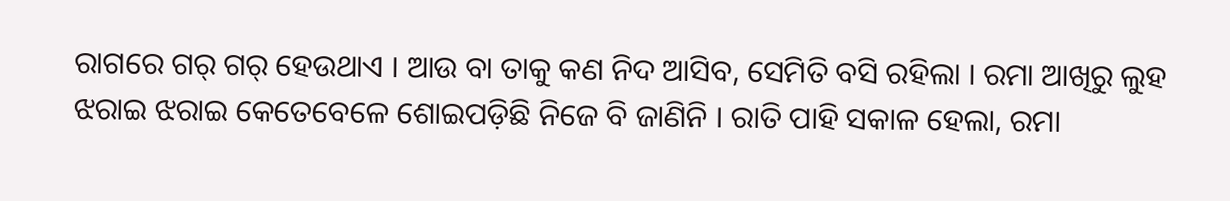ରାଗରେ ଗର୍ ଗର୍ ହେଉଥାଏ । ଆଉ ବା ତାକୁ କଣ ନିଦ ଆସିବ, ସେମିତି ବସି ରହିଲା । ରମା ଆଖିରୁ ଲୁହ ଝରାଇ ଝରାଇ କେତେବେଳେ ଶୋଇପଡ଼ିଛି ନିଜେ ବି ଜାଣିନି । ରାତି ପାହି ସକାଳ ହେଲା, ରମା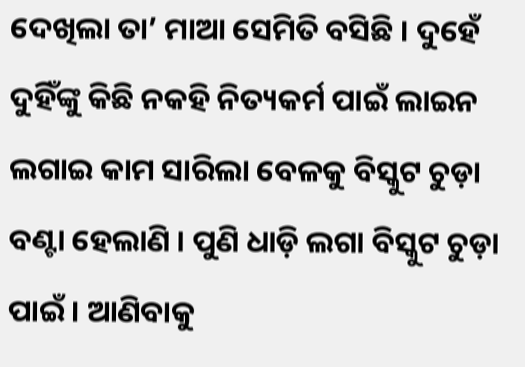ଦେଖିଲା ତା’ ମାଆ ସେମିତି ବସିଛି । ଦୁହେଁ ଦୁହିଁଙ୍କୁ କିଛି ନକହି ନିତ୍ୟକର୍ମ ପାଇଁ ଲାଇନ ଲଗାଇ କାମ ସାରିଲା ବେଳକୁ ବିସ୍କୁଟ ଚୁଡ଼ା ବଣ୍ଟା ହେଲାଣି । ପୁଣି ଧାଡ଼ି ଲଗା ବିସ୍କୁଟ ଚୁଡ଼ା ପାଇଁ । ଆଣିବାକୁ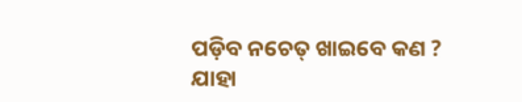ପଡ଼ିବ ନଚେତ୍ ଖାଇବେ କଣ ? ଯାହା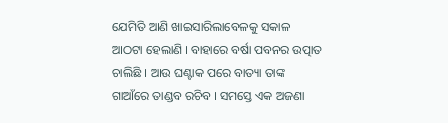ଯେମିତି ଆଣି ଖାଇସାରିଲାବେଳକୁ ସକାଳ ଆଠଟା ହେଲାଣି । ବାହାରେ ବର୍ଷା ପବନର ଉତ୍ପାତ ଚାଲିଛି । ଆଉ ଘଣ୍ଟାକ ପରେ ବାତ୍ୟା ତାଙ୍କ ଗାଆଁରେ ତାଣ୍ଡବ ରଚିବ । ସମସ୍ତେ ଏକ ଅଜଣା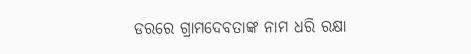ଡରରେ ଗ୍ରାମଦେବତାଙ୍କ ନାମ ଧରି ରକ୍ଷା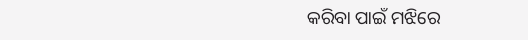କରିବା ପାଇଁ ମଝିରେ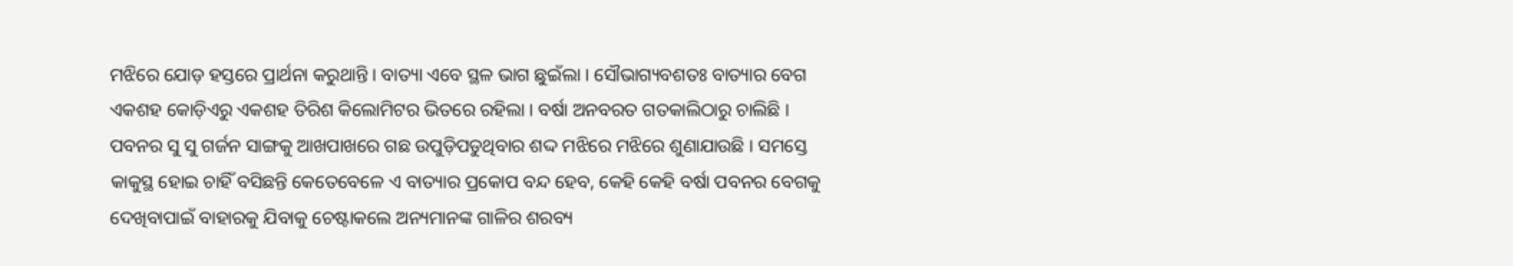ମଝିରେ ଯୋଡ଼ ହସ୍ତରେ ପ୍ରାର୍ଥନା କରୁଥାନ୍ତି । ବାତ୍ୟା ଏବେ ସ୍ଥଳ ଭାଗ ଛୁଇଁଲା । ସୌଭାଗ୍ୟବଶତଃ ବାତ୍ୟାର ବେଗ ଏକଶହ କୋଡ଼ିଏରୁ ଏକଶହ ତିରିଶ କିଲୋମିଟର ଭିତରେ ରହିଲା । ବର୍ଷା ଅନବରତ ଗତକାଲିଠାରୁ ଚାଲିଛି । ପବନର ସୁ ସୁ ଗର୍ଜନ ସାଙ୍ଗକୁ ଆଖପାଖରେ ଗଛ ଉପୁଡ଼ିପଡୁଥିବାର ଶଦ୍ଦ ମଝିରେ ମଝିରେ ଶୁଣାଯାଉଛି । ସମସ୍ତେ କାକୁସ୍ଥ ହୋଇ ଚାହିଁ ବସିଛନ୍ତି କେତେବେଳେ ଏ ବାତ୍ୟାର ପ୍ରକୋପ ବନ୍ଦ ହେବ, କେହି କେହି ବର୍ଷା ପବନର ବେଗକୁ ଦେଖିବାପାଇଁ ବାହାରକୁ ଯିବାକୁ ଚେଷ୍ଟାକଲେ ଅନ୍ୟମାନଙ୍କ ଗାଳିର ଶରବ୍ୟ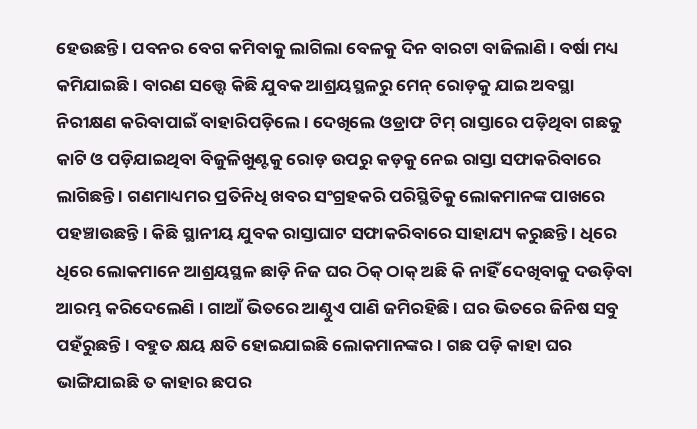ହେଉଛନ୍ତି । ପବନର ବେଗ କମିବାକୁ ଲାଗିଲା ବେଳକୁ ଦିନ ବାରଟା ବାଜିଲାଣି । ବର୍ଷା ମଧ୍ୟ କମିଯାଇଛି । ବାରଣ ସତ୍ତ୍ୱେ କିଛି ଯୁବକ ଆଶ୍ରୟସ୍ଥଳରୁ ମେନ୍ ରୋଡ଼କୁ ଯାଇ ଅବସ୍ଥା ନିରୀକ୍ଷଣ କରିବାପାଇଁ ବାହାରିପଡ଼ିଲେ । ଦେଖିଲେ ଓଡ୍ରାଫ ଟିମ୍ ରାସ୍ତାରେ ପଡ଼ିଥିବା ଗଛକୁ କାଟି ଓ ପଡ଼ିଯାଇଥିବା ବିଜୁଳିଖୁଣ୍ଟକୁ ରୋଡ଼ ଉପରୁ କଡ଼କୁ ନେଇ ରାସ୍ତା ସଫାକରିବାରେ ଲାଗିଛନ୍ତି । ଗଣମାଧ୍ୟମର ପ୍ରତିନିଧି ଖବର ସଂଗ୍ରହକରି ପରିସ୍ଥିତିକୁ ଲୋକମାନଙ୍କ ପାଖରେ ପହଞ୍ଚାଉଛନ୍ତି । କିଛି ସ୍ଥାନୀୟ ଯୁବକ ରାସ୍ତାଘାଟ ସଫାକରିବାରେ ସାହାଯ୍ୟ କରୁଛନ୍ତି । ଧିରେ ଧିରେ ଲୋକମାନେ ଆଶ୍ରୟସ୍ଥଳ ଛାଡ଼ି ନିଜ ଘର ଠିକ୍ ଠାକ୍ ଅଛି କି ନାହିଁ ଦେଖିବାକୁ ଦଉଡ଼ିବା ଆରମ୍ଭ କରିଦେଲେଣି । ଗାଆଁ ଭିତରେ ଆଣ୍ଠୁଏ ପାଣି ଜମିରହିଛି । ଘର ଭିତରେ ଜିନିଷ ସବୁ ପହଁରୁଛନ୍ତି । ବହୁତ କ୍ଷୟ କ୍ଷତି ହୋଇଯାଇଛି ଲୋକମାନଙ୍କର । ଗଛ ପଡ଼ି କାହା ଘର ଭାଙ୍ଗିଯାଇଛି ତ କାହାର ଛପର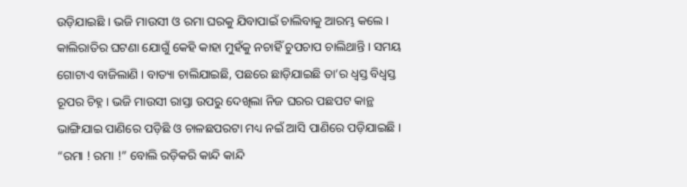ଉଡ଼ିଯାଇଛି । ଭଜି ମାଉସୀ ଓ ରମା ଘରକୁ ଯିବାପାଇଁ ଚାଲିବାକୁ ଆରମ୍ଭ କଲେ । କାଲିରାତିର ଘଟଣା ଯୋଗୁଁ କେହି କାହା ମୁହଁକୁ ନଚାହିଁ ଚୁପଚାପ ଚାଲିଥାନ୍ତି । ସମୟ ଗୋଟାଏ ବାଜିଲାଣି । ବାତ୍ୟା ଚାଲିଯାଇଛି, ପଛରେ ଛାଡ଼ିଯାଇଛି ତା’ର ଧ୍ୱସ୍ତ ବିଧ୍ୱସ୍ତ ରୂପର ଚିହ୍ନ । ଭଜି ମାଉସୀ ରାସ୍ତା ଉପରୁ ଦେଖିଲା ନିଜ ଘରର ପଛପଟ କାନ୍ଥ ଭାଙ୍ଗିଯାଇ ପାଣିରେ ପଡ଼ିଛି ଓ ଚାଳଛପରଟା ମଧ୍ୟ ନଇଁ ଆସି ପାଣିରେ ପଡ଼ିଯାଇଛି । “ରମା ! ରମା !” ବୋଲି ରଡ଼ିକରି କାନ୍ଦି କାନ୍ଦି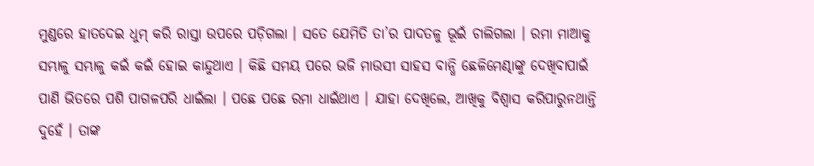ମୁଣ୍ଡରେ ହାତଦେଇ ଧୁମ୍ କରି ରାସ୍ତା ଉପରେ ପଡ଼ିଗଲା । ସତେ ଯେମିତି ତା’ର ପାଦତଳୁ ଭୂଇଁ ଚାଲିଗଲା । ରମା ମାଆକୁ ସମ୍ଭାଳୁ ସମ୍ଭାଳୁ କଇଁ କଇଁ ହୋଇ କାନ୍ଦୁଥାଏ । କିଛି ସମୟ ପରେ ଭଜି ମାଉସୀ ସାହସ ବାନ୍ଧି ଛେଳିମେଣ୍ଢାଙ୍କୁ ଦେଖିବାପାଇଁ ପାଣି ଭିତରେ ପଶି ପାଗଳପରି ଧାଇଁଲା । ପଛେ ପଛେ ରମା ଧାଇଁଥାଏ । ଯାହା ଦେଖିଲେ, ଆଖିକୁ ବିଶ୍ୱାସ କରିପାରୁନଥାନ୍ତି ଦୁହେଁ । ତାଙ୍କ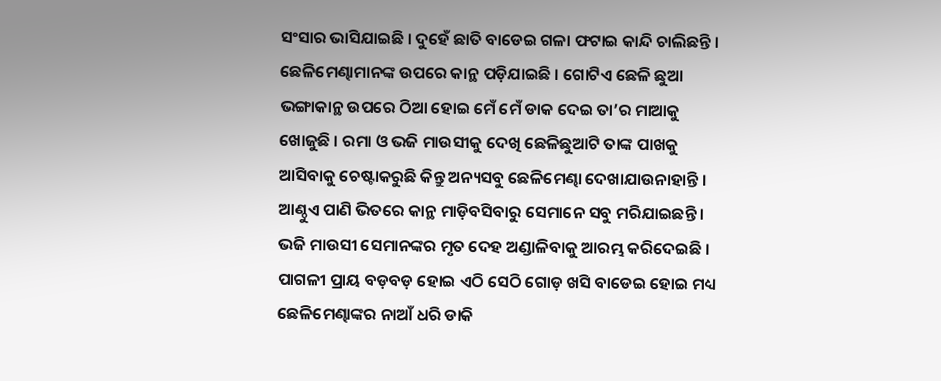ସଂସାର ଭାସିଯାଇଛି । ଦୁହେଁ ଛାତି ବାଡେଇ ଗଳା ଫଟାଇ କାନ୍ଦି ଚାଲିଛନ୍ତି । ଛେଳିମେଣ୍ଢାମାନଙ୍କ ଉପରେ କାନ୍ଥ ପଡ଼ିଯାଇଛି । ଗୋଟିଏ ଛେଳି ଛୁଆ ଭଙ୍ଗାକାନ୍ଥ ଉପରେ ଠିଆ ହୋଇ ମେଁ ମେଁ ଡାକ ଦେଇ ତା’ର ମାଆକୁ ଖୋଜୁଛି । ରମା ଓ ଭଜି ମାଉସୀକୁ ଦେଖି ଛେଳିଛୁଆଟି ତାଙ୍କ ପାଖକୁ ଆସିବାକୁ ଚେଷ୍ଟାକରୁଛି କିନ୍ତୁ ଅନ୍ୟସବୁ ଛେଳିମେଣ୍ଢା ଦେଖାଯାଉନାହାନ୍ତି । ଆଣ୍ଠୁଏ ପାଣି ଭିତରେ କାନ୍ଥ ମାଡ଼ିବସିବାରୁ ସେମାନେ ସବୁ ମରିଯାଇଛନ୍ତି । ଭଜି ମାଉସୀ ସେମାନଙ୍କର ମୃତ ଦେହ ଅଣ୍ଡାଳିବାକୁ ଆରମ୍ଭ କରିଦେଇଛି । ପାଗଳୀ ପ୍ରାୟ ବଡ଼ବଡ଼ ହୋଇ ଏଠି ସେଠି ଗୋଡ଼ ଖସି ବାଡେଇ ହୋଇ ମଧ୍ୟ ଛେଳିମେଣ୍ଢାଙ୍କର ନାଆଁ ଧରି ଡାକି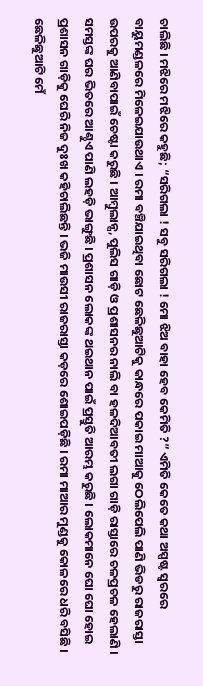ଚାଲିଛି । ମଝିରେ ମଝିରେ କହୁଛି; “ସରିଗଲା ! ସବୁ ସରିଗଲା ! ମୋ ଝିଅ ବାହା ହେବ କେମିତି ?” ଏମିତି କେତେ କଥା ଅସ୍ପଷ୍ଟ ସ୍ୱରରେ ବାୟୁମଣ୍ଡଳରେ ମିଳେଇଯାଉଥାଏ । ରମା ବଞ୍ଚିଯାଇଥିବା ଛୋଟ ଛେଳିଛୁଆଟିକୁ କାନ୍ଧରେ ପକାଇ ମାଆକୁ ଠେଲିପେଲି ପାଣି ଭିଡରୁ ରାଜରାସ୍ତା ଉପରକୁ ଆଣିବାପାଇଁ ଚେଷ୍ଟା କରୁଛି । ଆମ୍ବୁଲାନ୍ସ, ପୁଲିସ ଗାଡ଼ି ଓ ପ୍ରଶାସନର ନାଲି ବା ହଳଦିଆବତୀ ଲଗା ଗାଡ଼ି ରାସ୍ତାରେ ଚଳପ୍ରଚଳ ହେଲାଣି । ସମସ୍ତଙ୍କ ଘର ଭିତରେ ଆଣ୍ଠୁଏ ପାଣି ଲହଡ଼ି ଭାଙ୍ଗୁଛି । ପ୍ରଶାସନ ଲୋକଙ୍କ ଥଇଥାନ ପାଇଁ ପ୍ରସ୍ତୁତି ଆରମ୍ଭ କରୁଛି । ଲୋକମାନେ ଘୋ ଘୋ ହୋଇ ପ୍ରଶାସନ ଗାଡ଼ିକୁ ଘେରି ନିଜ ଦୁଃଖ କହିଚାଲିଛନ୍ତି । ଭଜି ମାଉସୀ ରାଜରାସ୍ତା କଡ଼ରେ ଶୋଇପଡ଼ିଛି । ରମା ମାଆର ମୁଣ୍ଡକୁ କୋଳରେ ଧରି ବସିଛି । ଛେଳିଛୁଆଟି ମେଁ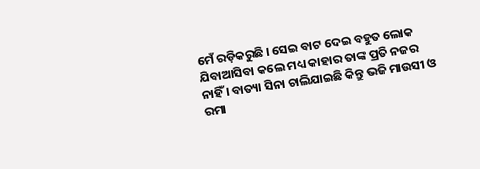ମେଁ ରଡ଼ିକରୁଛି । ସେଇ ବାଟ ଦେଇ ବହୁତ ଲୋକ ଯିବାଆସିବା କଲେ ମଧ୍ୟ କାହାର ତାଙ୍କ ପ୍ରତି ନଜର ନାହିଁ । ବାତ୍ୟା ସିନା ଚାଲିଯାଇଛି କିନ୍ତୁ ଭଜି ମାଉସୀ ଓ ରମା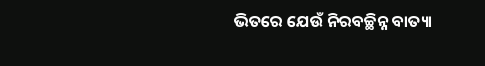ଭିତରେ ଯେଉଁ ନିରବଚ୍ଛିନ୍ନ ବାତ୍ୟା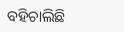ବହିଚାଲିଛି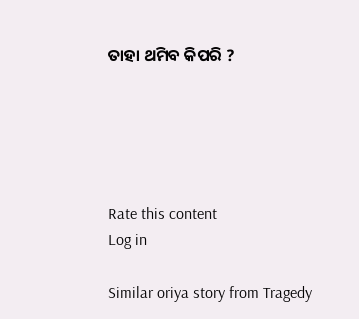ତାହା ଥମିବ କିପରି ?





Rate this content
Log in

Similar oriya story from Tragedy